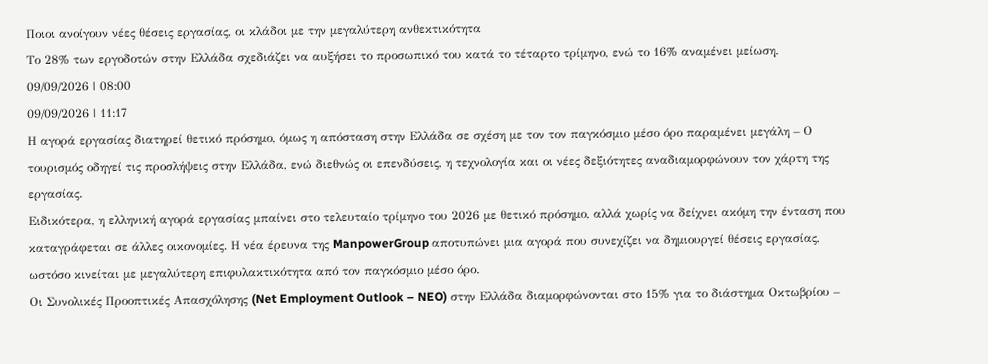Ποιοι ανοίγουν νέες θέσεις εργασίας, οι κλάδοι με την μεγαλύτερη ανθεκτικότητα
Το 28% των εργοδοτών στην Ελλάδα σχεδιάζει να αυξήσει το προσωπικό του κατά το τέταρτο τρίμηνο, ενώ το 16% αναμένει μείωση.
09/09/2026 | 08:00
09/09/2026 | 11:17
Η αγορά εργασίας διατηρεί θετικό πρόσημο, όμως η απόσταση στην Ελλάδα σε σχέση με τον τον παγκόσμιο μέσο όρο παραμένει μεγάλη – Ο τουρισμός οδηγεί τις προσλήψεις στην Ελλάδα, ενώ διεθνώς οι επενδύσεις, η τεχνολογία και οι νέες δεξιότητες αναδιαμορφώνουν τον χάρτη της εργασίας.
Ειδικότερα, η ελληνική αγορά εργασίας μπαίνει στο τελευταίο τρίμηνο του 2026 με θετικό πρόσημο, αλλά χωρίς να δείχνει ακόμη την ένταση που καταγράφεται σε άλλες οικονομίες. Η νέα έρευνα της ManpowerGroup αποτυπώνει μια αγορά που συνεχίζει να δημιουργεί θέσεις εργασίας, ωστόσο κινείται με μεγαλύτερη επιφυλακτικότητα από τον παγκόσμιο μέσο όρο.
Οι Συνολικές Προοπτικές Απασχόλησης (Net Employment Outlook – NEO) στην Ελλάδα διαμορφώνονται στο 15% για το διάστημα Οκτωβρίου –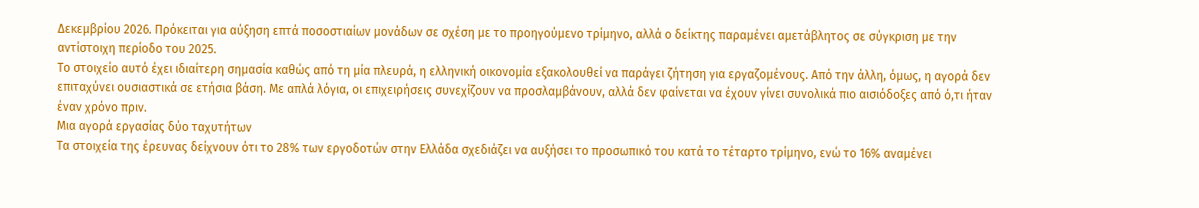Δεκεμβρίου 2026. Πρόκειται για αύξηση επτά ποσοστιαίων μονάδων σε σχέση με το προηγούμενο τρίμηνο, αλλά ο δείκτης παραμένει αμετάβλητος σε σύγκριση με την αντίστοιχη περίοδο του 2025.
Το στοιχείο αυτό έχει ιδιαίτερη σημασία καθώς από τη μία πλευρά, η ελληνική οικονομία εξακολουθεί να παράγει ζήτηση για εργαζομένους. Από την άλλη, όμως, η αγορά δεν επιταχύνει ουσιαστικά σε ετήσια βάση. Με απλά λόγια, οι επιχειρήσεις συνεχίζουν να προσλαμβάνουν, αλλά δεν φαίνεται να έχουν γίνει συνολικά πιο αισιόδοξες από ό,τι ήταν έναν χρόνο πριν.
Μια αγορά εργασίας δύο ταχυτήτων
Τα στοιχεία της έρευνας δείχνουν ότι το 28% των εργοδοτών στην Ελλάδα σχεδιάζει να αυξήσει το προσωπικό του κατά το τέταρτο τρίμηνο, ενώ το 16% αναμένει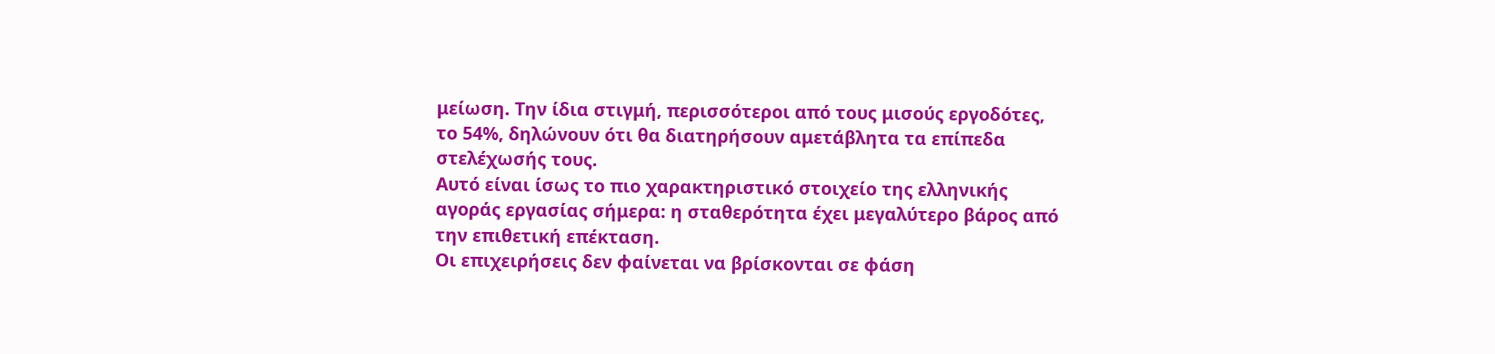μείωση. Την ίδια στιγμή, περισσότεροι από τους μισούς εργοδότες, το 54%, δηλώνουν ότι θα διατηρήσουν αμετάβλητα τα επίπεδα στελέχωσής τους.
Αυτό είναι ίσως το πιο χαρακτηριστικό στοιχείο της ελληνικής αγοράς εργασίας σήμερα: η σταθερότητα έχει μεγαλύτερο βάρος από την επιθετική επέκταση.
Οι επιχειρήσεις δεν φαίνεται να βρίσκονται σε φάση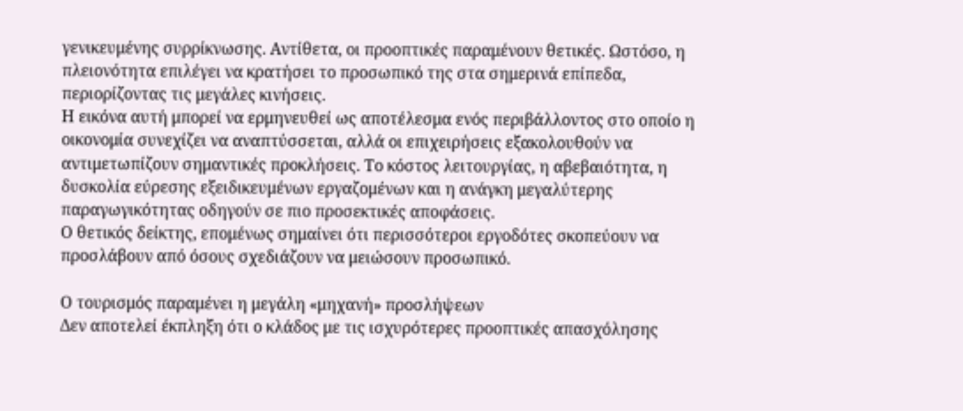γενικευμένης συρρίκνωσης. Αντίθετα, οι προοπτικές παραμένουν θετικές. Ωστόσο, η πλειονότητα επιλέγει να κρατήσει το προσωπικό της στα σημερινά επίπεδα, περιορίζοντας τις μεγάλες κινήσεις.
Η εικόνα αυτή μπορεί να ερμηνευθεί ως αποτέλεσμα ενός περιβάλλοντος στο οποίο η οικονομία συνεχίζει να αναπτύσσεται, αλλά οι επιχειρήσεις εξακολουθούν να αντιμετωπίζουν σημαντικές προκλήσεις. Το κόστος λειτουργίας, η αβεβαιότητα, η δυσκολία εύρεσης εξειδικευμένων εργαζομένων και η ανάγκη μεγαλύτερης παραγωγικότητας οδηγούν σε πιο προσεκτικές αποφάσεις.
Ο θετικός δείκτης, επομένως σημαίνει ότι περισσότεροι εργοδότες σκοπεύουν να προσλάβουν από όσους σχεδιάζουν να μειώσουν προσωπικό.

Ο τουρισμός παραμένει η μεγάλη «μηχανή» προσλήψεων
Δεν αποτελεί έκπληξη ότι ο κλάδος με τις ισχυρότερες προοπτικές απασχόλησης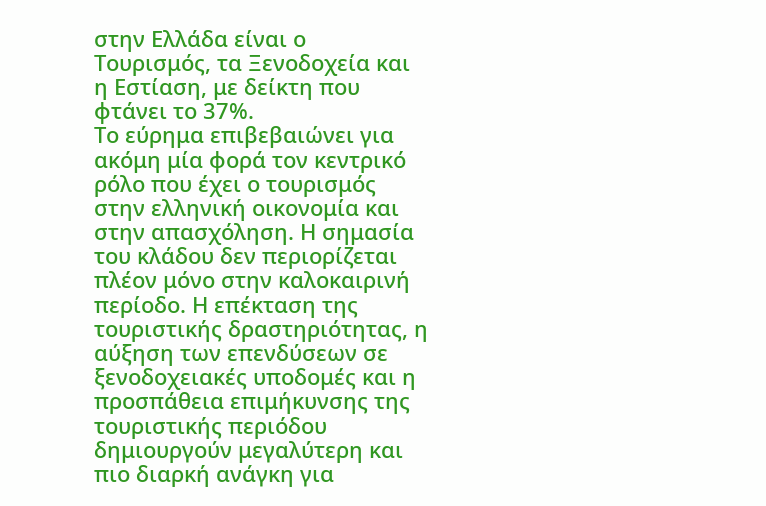στην Ελλάδα είναι ο Τουρισμός, τα Ξενοδοχεία και η Εστίαση, με δείκτη που φτάνει το 37%.
Το εύρημα επιβεβαιώνει για ακόμη μία φορά τον κεντρικό ρόλο που έχει ο τουρισμός στην ελληνική οικονομία και στην απασχόληση. Η σημασία του κλάδου δεν περιορίζεται πλέον μόνο στην καλοκαιρινή περίοδο. Η επέκταση της τουριστικής δραστηριότητας, η αύξηση των επενδύσεων σε ξενοδοχειακές υποδομές και η προσπάθεια επιμήκυνσης της τουριστικής περιόδου δημιουργούν μεγαλύτερη και πιο διαρκή ανάγκη για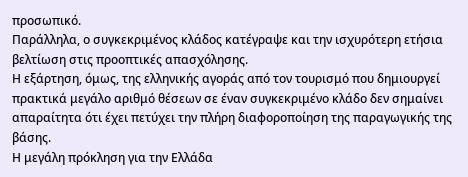προσωπικό.
Παράλληλα, ο συγκεκριμένος κλάδος κατέγραψε και την ισχυρότερη ετήσια βελτίωση στις προοπτικές απασχόλησης.
Η εξάρτηση, όμως, της ελληνικής αγοράς από τον τουρισμό που δημιουργεί πρακτικά μεγάλο αριθμό θέσεων σε έναν συγκεκριμένο κλάδο δεν σημαίνει απαραίτητα ότι έχει πετύχει την πλήρη διαφοροποίηση της παραγωγικής της βάσης.
Η μεγάλη πρόκληση για την Ελλάδα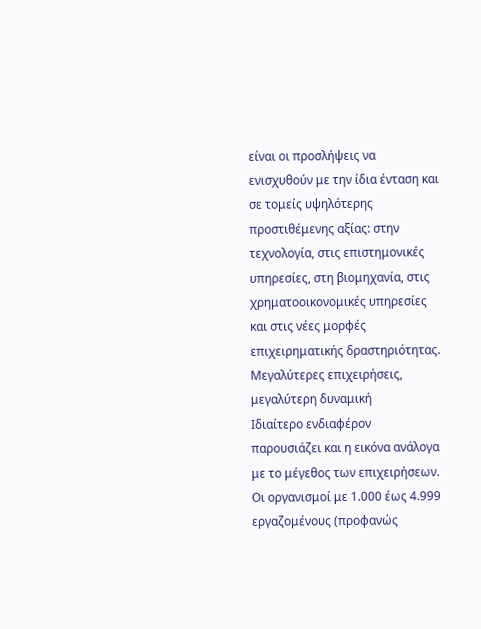είναι οι προσλήψεις να ενισχυθούν με την ίδια ένταση και σε τομείς υψηλότερης προστιθέμενης αξίας: στην τεχνολογία, στις επιστημονικές υπηρεσίες, στη βιομηχανία, στις χρηματοοικονομικές υπηρεσίες και στις νέες μορφές επιχειρηματικής δραστηριότητας.
Μεγαλύτερες επιχειρήσεις, μεγαλύτερη δυναμική
Ιδιαίτερο ενδιαφέρον παρουσιάζει και η εικόνα ανάλογα με το μέγεθος των επιχειρήσεων. Οι οργανισμοί με 1.000 έως 4.999 εργαζομένους (προφανώς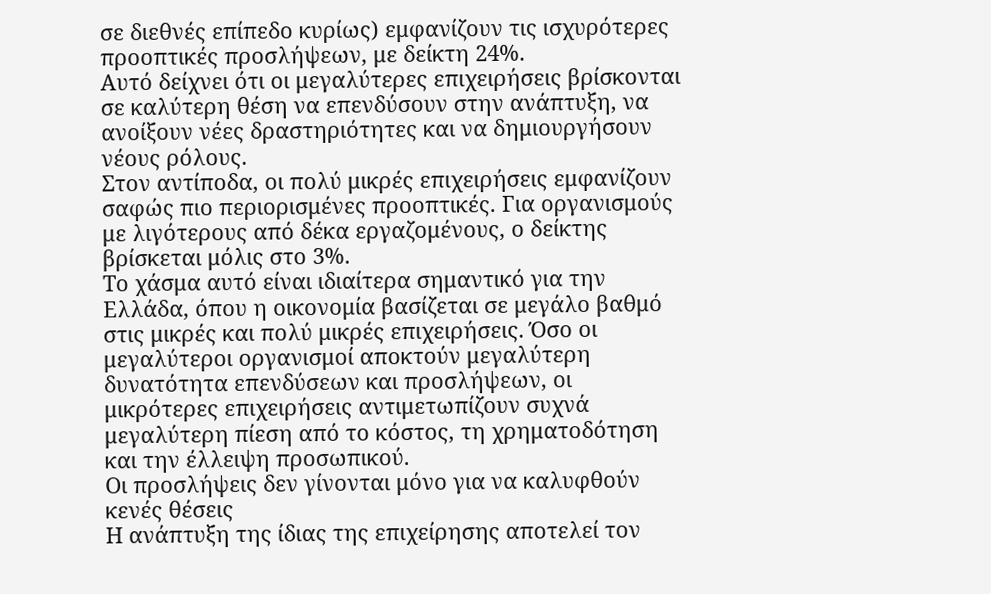σε διεθνές επίπεδο κυρίως) εμφανίζουν τις ισχυρότερες προοπτικές προσλήψεων, με δείκτη 24%.
Αυτό δείχνει ότι οι μεγαλύτερες επιχειρήσεις βρίσκονται σε καλύτερη θέση να επενδύσουν στην ανάπτυξη, να ανοίξουν νέες δραστηριότητες και να δημιουργήσουν νέους ρόλους.
Στον αντίποδα, οι πολύ μικρές επιχειρήσεις εμφανίζουν σαφώς πιο περιορισμένες προοπτικές. Για οργανισμούς με λιγότερους από δέκα εργαζομένους, ο δείκτης βρίσκεται μόλις στο 3%.
Το χάσμα αυτό είναι ιδιαίτερα σημαντικό για την Ελλάδα, όπου η οικονομία βασίζεται σε μεγάλο βαθμό στις μικρές και πολύ μικρές επιχειρήσεις. Όσο οι μεγαλύτεροι οργανισμοί αποκτούν μεγαλύτερη δυνατότητα επενδύσεων και προσλήψεων, οι μικρότερες επιχειρήσεις αντιμετωπίζουν συχνά μεγαλύτερη πίεση από το κόστος, τη χρηματοδότηση και την έλλειψη προσωπικού.
Οι προσλήψεις δεν γίνονται μόνο για να καλυφθούν κενές θέσεις
Η ανάπτυξη της ίδιας της επιχείρησης αποτελεί τον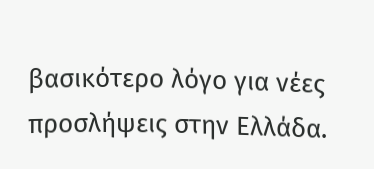βασικότερο λόγο για νέες προσλήψεις στην Ελλάδα.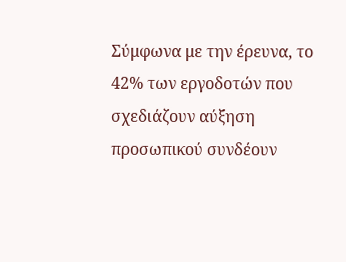Σύμφωνα με την έρευνα, το 42% των εργοδοτών που σχεδιάζουν αύξηση προσωπικού συνδέουν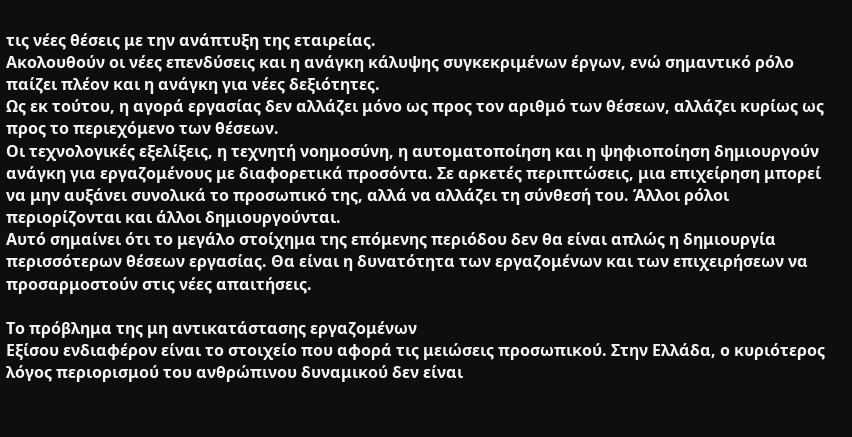τις νέες θέσεις με την ανάπτυξη της εταιρείας.
Ακολουθούν οι νέες επενδύσεις και η ανάγκη κάλυψης συγκεκριμένων έργων, ενώ σημαντικό ρόλο παίζει πλέον και η ανάγκη για νέες δεξιότητες.
Ως εκ τούτου, η αγορά εργασίας δεν αλλάζει μόνο ως προς τον αριθμό των θέσεων, αλλάζει κυρίως ως προς το περιεχόμενο των θέσεων.
Οι τεχνολογικές εξελίξεις, η τεχνητή νοημοσύνη, η αυτοματοποίηση και η ψηφιοποίηση δημιουργούν ανάγκη για εργαζομένους με διαφορετικά προσόντα. Σε αρκετές περιπτώσεις, μια επιχείρηση μπορεί να μην αυξάνει συνολικά το προσωπικό της, αλλά να αλλάζει τη σύνθεσή του. Άλλοι ρόλοι περιορίζονται και άλλοι δημιουργούνται.
Αυτό σημαίνει ότι το μεγάλο στοίχημα της επόμενης περιόδου δεν θα είναι απλώς η δημιουργία περισσότερων θέσεων εργασίας. Θα είναι η δυνατότητα των εργαζομένων και των επιχειρήσεων να προσαρμοστούν στις νέες απαιτήσεις.

Το πρόβλημα της μη αντικατάστασης εργαζομένων
Εξίσου ενδιαφέρον είναι το στοιχείο που αφορά τις μειώσεις προσωπικού. Στην Ελλάδα, ο κυριότερος λόγος περιορισμού του ανθρώπινου δυναμικού δεν είναι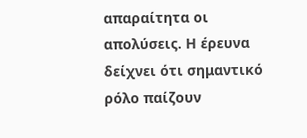απαραίτητα οι απολύσεις. Η έρευνα δείχνει ότι σημαντικό ρόλο παίζουν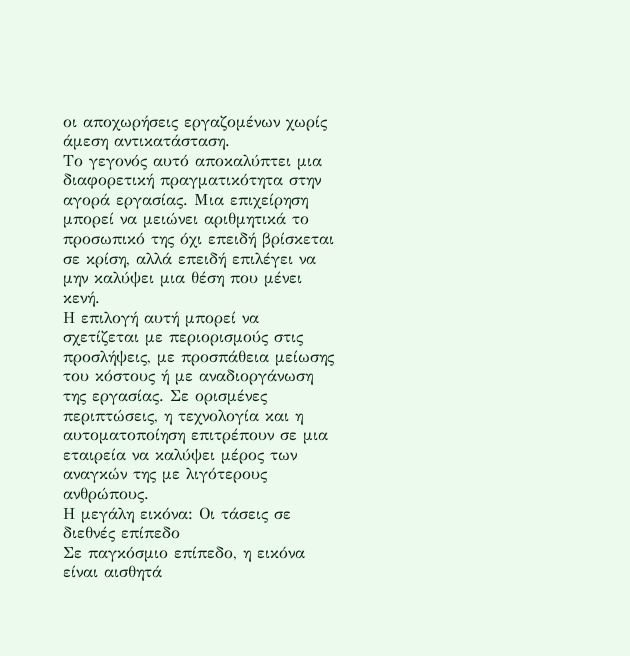οι αποχωρήσεις εργαζομένων χωρίς άμεση αντικατάσταση.
Το γεγονός αυτό αποκαλύπτει μια διαφορετική πραγματικότητα στην αγορά εργασίας. Μια επιχείρηση μπορεί να μειώνει αριθμητικά το προσωπικό της όχι επειδή βρίσκεται σε κρίση, αλλά επειδή επιλέγει να μην καλύψει μια θέση που μένει κενή.
Η επιλογή αυτή μπορεί να σχετίζεται με περιορισμούς στις προσλήψεις, με προσπάθεια μείωσης του κόστους ή με αναδιοργάνωση της εργασίας. Σε ορισμένες περιπτώσεις, η τεχνολογία και η αυτοματοποίηση επιτρέπουν σε μια εταιρεία να καλύψει μέρος των αναγκών της με λιγότερους ανθρώπους.
Η μεγάλη εικόνα: Οι τάσεις σε διεθνές επίπεδο
Σε παγκόσμιο επίπεδο, η εικόνα είναι αισθητά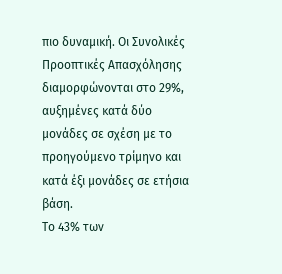πιο δυναμική. Οι Συνολικές Προοπτικές Απασχόλησης διαμορφώνονται στο 29%, αυξημένες κατά δύο μονάδες σε σχέση με το προηγούμενο τρίμηνο και κατά έξι μονάδες σε ετήσια βάση.
Το 43% των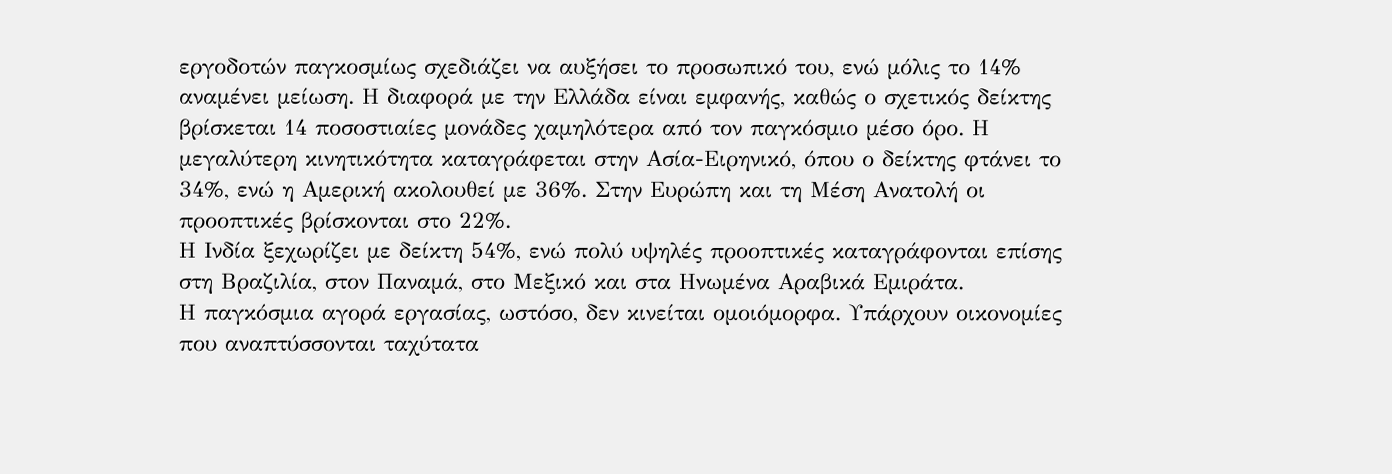εργοδοτών παγκοσμίως σχεδιάζει να αυξήσει το προσωπικό του, ενώ μόλις το 14% αναμένει μείωση. Η διαφορά με την Ελλάδα είναι εμφανής, καθώς ο σχετικός δείκτης βρίσκεται 14 ποσοστιαίες μονάδες χαμηλότερα από τον παγκόσμιο μέσο όρο. Η μεγαλύτερη κινητικότητα καταγράφεται στην Ασία-Ειρηνικό, όπου ο δείκτης φτάνει το 34%, ενώ η Αμερική ακολουθεί με 36%. Στην Ευρώπη και τη Μέση Ανατολή οι προοπτικές βρίσκονται στο 22%.
Η Ινδία ξεχωρίζει με δείκτη 54%, ενώ πολύ υψηλές προοπτικές καταγράφονται επίσης στη Βραζιλία, στον Παναμά, στο Μεξικό και στα Ηνωμένα Αραβικά Εμιράτα.
Η παγκόσμια αγορά εργασίας, ωστόσο, δεν κινείται ομοιόμορφα. Υπάρχουν οικονομίες που αναπτύσσονται ταχύτατα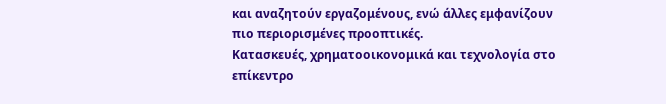και αναζητούν εργαζομένους, ενώ άλλες εμφανίζουν πιο περιορισμένες προοπτικές.
Κατασκευές, χρηματοοικονομικά και τεχνολογία στο επίκεντρο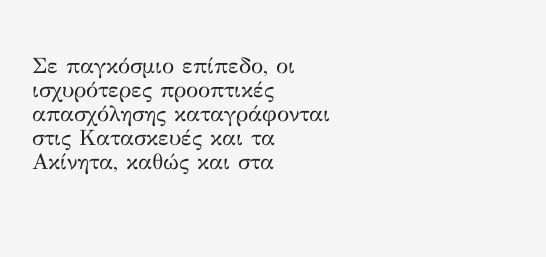Σε παγκόσμιο επίπεδο, οι ισχυρότερες προοπτικές απασχόλησης καταγράφονται στις Κατασκευές και τα Ακίνητα, καθώς και στα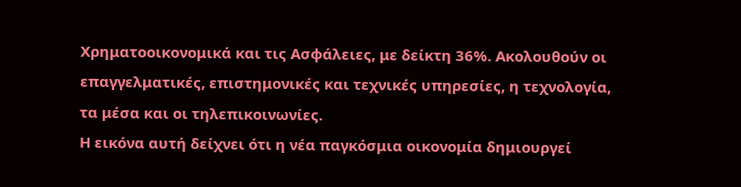Χρηματοοικονομικά και τις Ασφάλειες, με δείκτη 36%. Ακολουθούν οι επαγγελματικές, επιστημονικές και τεχνικές υπηρεσίες, η τεχνολογία, τα μέσα και οι τηλεπικοινωνίες.
Η εικόνα αυτή δείχνει ότι η νέα παγκόσμια οικονομία δημιουργεί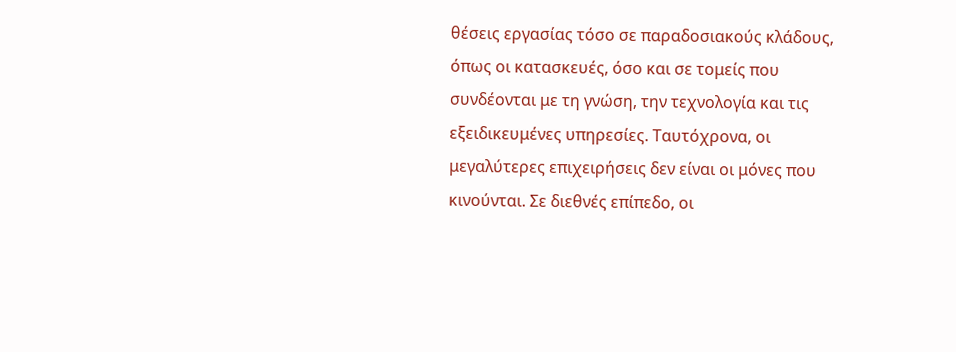θέσεις εργασίας τόσο σε παραδοσιακούς κλάδους, όπως οι κατασκευές, όσο και σε τομείς που συνδέονται με τη γνώση, την τεχνολογία και τις εξειδικευμένες υπηρεσίες. Ταυτόχρονα, οι μεγαλύτερες επιχειρήσεις δεν είναι οι μόνες που κινούνται. Σε διεθνές επίπεδο, οι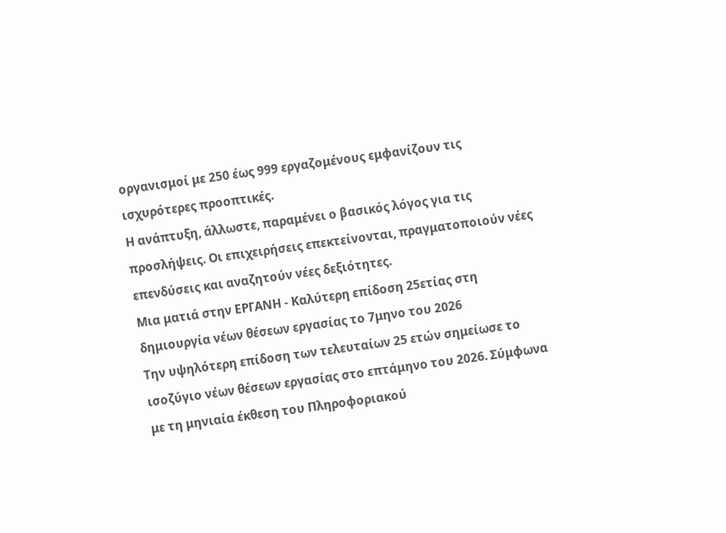οργανισμοί με 250 έως 999 εργαζομένους εμφανίζουν τις ισχυρότερες προοπτικές.
Η ανάπτυξη, άλλωστε, παραμένει ο βασικός λόγος για τις προσλήψεις. Οι επιχειρήσεις επεκτείνονται, πραγματοποιούν νέες επενδύσεις και αναζητούν νέες δεξιότητες.
Μια ματιά στην ΕΡΓΑΝΗ - Καλύτερη επίδοση 25ετίας στη δημιουργία νέων θέσεων εργασίας το 7μηνο του 2026
Την υψηλότερη επίδοση των τελευταίων 25 ετών σημείωσε το ισοζύγιο νέων θέσεων εργασίας στο επτάμηνο του 2026. Σύμφωνα με τη μηνιαία έκθεση του Πληροφοριακού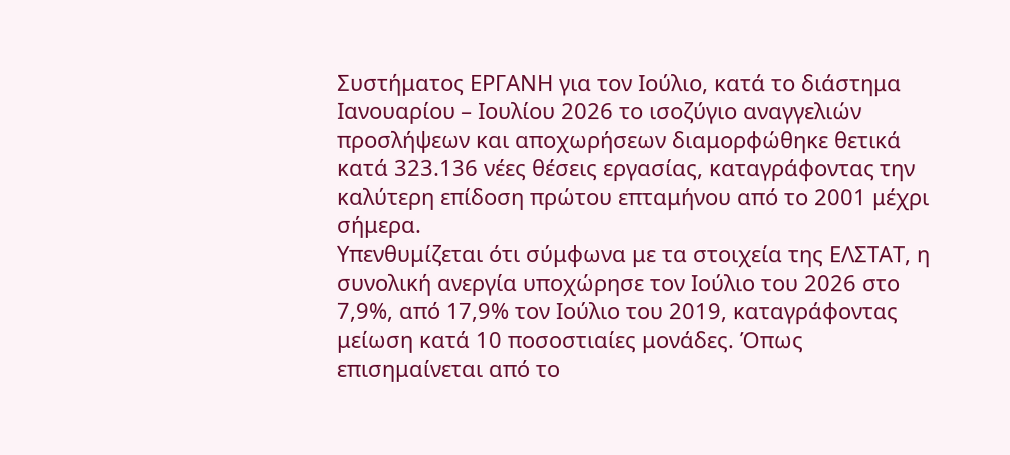Συστήματος ΕΡΓΑΝΗ για τον Ιούλιο, κατά το διάστημα Ιανουαρίου – Ιουλίου 2026 το ισοζύγιο αναγγελιών προσλήψεων και αποχωρήσεων διαμορφώθηκε θετικά κατά 323.136 νέες θέσεις εργασίας, καταγράφοντας την καλύτερη επίδοση πρώτου επταμήνου από το 2001 μέχρι σήμερα.
Υπενθυμίζεται ότι σύμφωνα με τα στοιχεία της ΕΛΣΤΑΤ, η συνολική ανεργία υποχώρησε τον Ιούλιο του 2026 στο 7,9%, από 17,9% τον Ιούλιο του 2019, καταγράφοντας μείωση κατά 10 ποσοστιαίες μονάδες. Όπως επισημαίνεται από το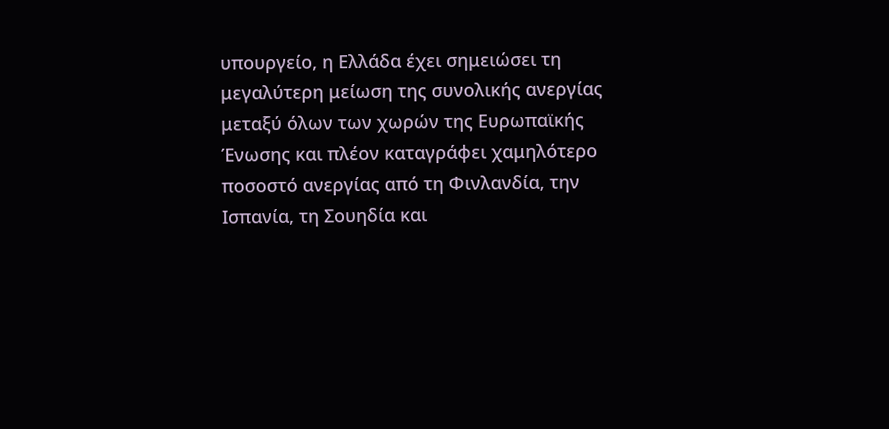υπουργείο, η Ελλάδα έχει σημειώσει τη μεγαλύτερη μείωση της συνολικής ανεργίας μεταξύ όλων των χωρών της Ευρωπαϊκής Ένωσης και πλέον καταγράφει χαμηλότερο ποσοστό ανεργίας από τη Φινλανδία, την Ισπανία, τη Σουηδία και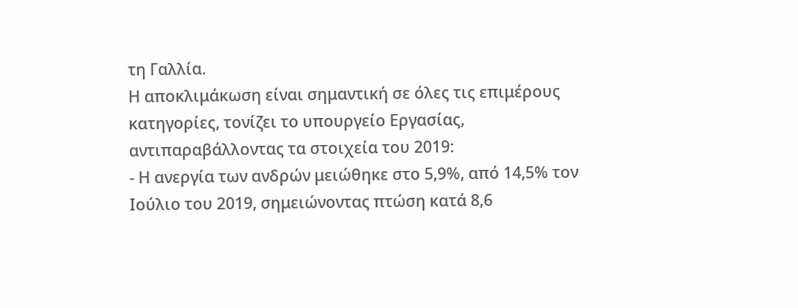τη Γαλλία.
Η αποκλιμάκωση είναι σημαντική σε όλες τις επιμέρους κατηγορίες, τονίζει το υπουργείο Εργασίας, αντιπαραβάλλοντας τα στοιχεία του 2019:
- Η ανεργία των ανδρών μειώθηκε στο 5,9%, από 14,5% τον Ιούλιο του 2019, σημειώνοντας πτώση κατά 8,6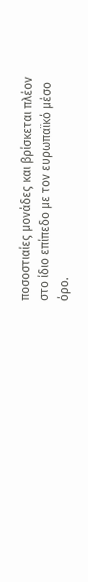ποσοστιαίες μονάδες και βρίσκεται πλέον στο ίδιο επίπεδο με τον ευρωπαϊκό μέσο όρο.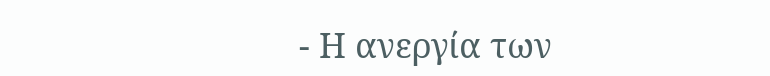- Η ανεργία των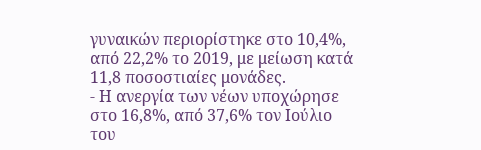γυναικών περιορίστηκε στο 10,4%, από 22,2% το 2019, με μείωση κατά 11,8 ποσοστιαίες μονάδες.
- Η ανεργία των νέων υποχώρησε στο 16,8%, από 37,6% τον Ιούλιο του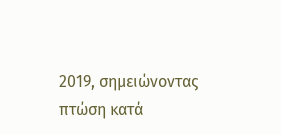2019, σημειώνοντας πτώση κατά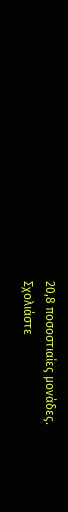20,8 ποσοστιαίες μονάδες.
Σχολιάστε